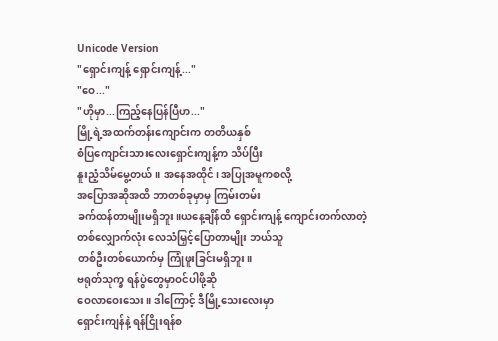Unicode Version
"ရှောင်းကျန့် ရှောင်းကျန့်..."
"ဝေ..."
"ဟိုမှာ...ကြည့်နေပြန်ပြီဟ..."
မြို့ရဲ့အထက်တန်းကျောင်းက တတိယနှစ်
စံပြကျောင်းသားလေးရှောင်းကျန့်က သိပ်ပြီး
နူးညံ့သိမ်မွေ့တယ်။ အနေအထိုင်၊ အပြုအမူကစလို့
အပြောအဆိုအထိ ဘာတစ်ခုမှာမှ ကြမ်းတမ်း
ခက်ထန်တာမျိုးမရှိဘူး။ယနေ့ချိန်ထိ ရှောင်းကျန့် ကျောင်းတက်လာတဲ့
တစ်လျှောက်လုံး လေသံမြှင့်ပြောတာမျိုး ဘယ်သူ
တစ်ဦးတစ်ယောက်မှ ကြုံဖူးခြင်းမရှိဘူး။
ဗရုတ်သုက္ခ ရန်ပွဲတွေမှာဝင်ပါဖို့ဆို
ဝေလာဝေးသေး။ ဒါကြောင့် ဒီမြို့သေးလေးမှာ
ရှောင်းကျန်နဲ့ ရန်ငြိုးရန်စ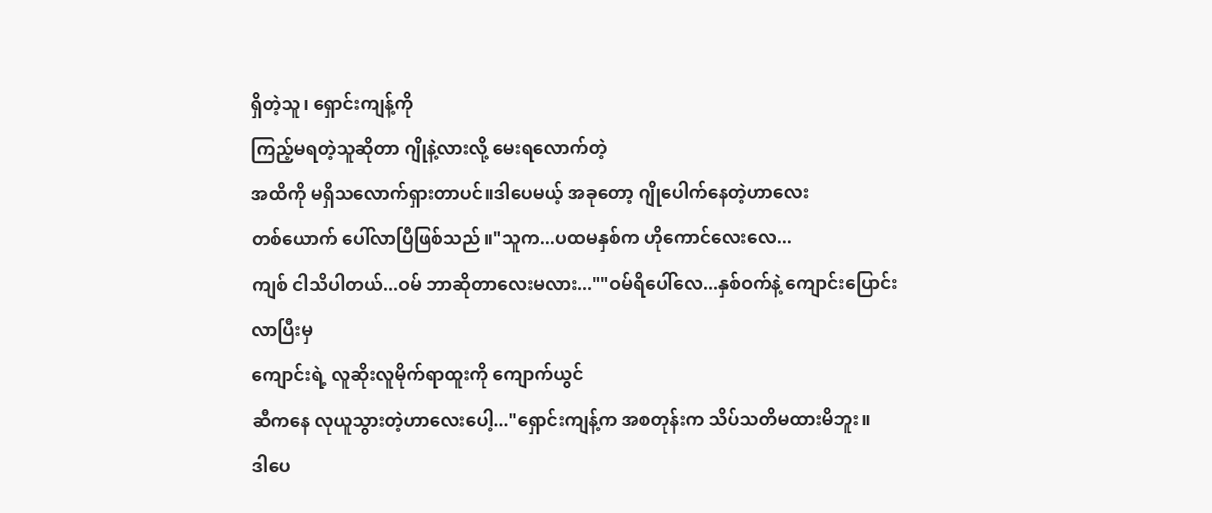ရှိတဲ့သူ၊ ရှောင်းကျန့်ကို
ကြည့်မရတဲ့သူဆိုတာ ဂျိုနဲ့လားလို့ မေးရလောက်တဲ့
အထိကို မရှိသလောက်ရှားတာပင်။ဒါပေမယ့် အခုတော့ ဂျိုပေါက်နေတဲ့ဟာလေး
တစ်ယောက် ပေါ်လာပြီဖြစ်သည်။"သူက...ပထမနှစ်က ဟိုကောင်လေးလေ...
ကျစ် ငါသိပါတယ်...ဝမ် ဘာဆိုတာလေးမလား...""ဝမ်ရိပေါ်လေ...နှစ်ဝက်နဲ့ ကျောင်းပြောင်းလာပြီးမှ
ကျောင်းရဲ့ လူဆိုးလူမိုက်ရာထူးကို ကျောက်ယွင်
ဆီကနေ လုယူသွားတဲ့ဟာလေးပေါ့..."ရှောင်းကျန့်က အစတုန်းက သိပ်သတိမထားမိဘူး။
ဒါပေ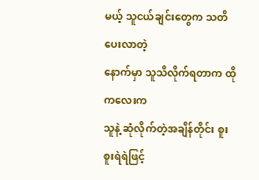မယ့် သူငယ်ချင်းတွေက သတိပေးလာတဲ့
နောက်မှာ သူသိလိုက်ရတာက ထိုကလေးက
သူနဲ့ ဆုံလိုက်တဲ့အချိန်တိုင်း စူးစူးရဲရဲဖြင့်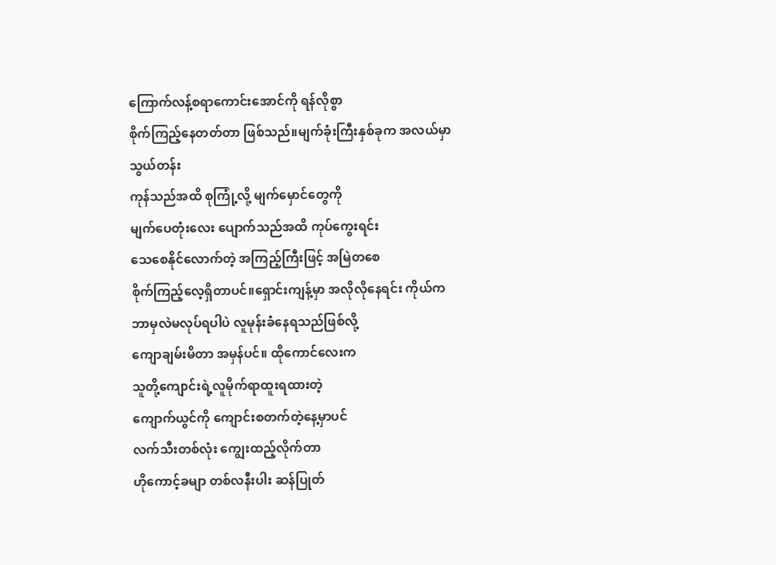ကြောက်လန့်စရာကောင်းအောင်ကို ရန်လိုစွာ
စိုက်ကြည့်နေတတ်တာ ဖြစ်သည်။မျက်ခုံးကြီးနှစ်ခုက အလယ်မှာ သွယ်တန်း
ကုန်သည်အထိ စုကြုံ့လို့ မျက်မှောင်တွေကို
မျက်ပေတုံးလေး ပျောက်သည်အထိ ကုပ်ကွေးရင်း
သေစေနိုင်လောက်တဲ့ အကြည့်ကြီးဖြင့် အမြဲတစေ
စိုက်ကြည့်လေ့ရှိတာပင်။ရှောင်းကျန့်မှာ အလိုလိုနေရင်း ကိုယ်က
ဘာမှလဲမလုပ်ရပါပဲ လူမုန်းခံနေရသည်ဖြစ်လို့
ကျောချမ်းမိတာ အမှန်ပင်။ ထိုကောင်လေးက
သူတို့ကျောင်းရဲ့လူမိုက်ရာထူးရထားတဲ့
ကျောက်ယွင်ကို ကျောင်းစတက်တဲ့နေ့မှာပင်
လက်သီးတစ်လုံး ကျွေးထည့်လိုက်တာ
ဟိုကောင့်ခမျာ တစ်လနီးပါး ဆန်ပြုတ်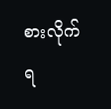စားလိုက်
ရ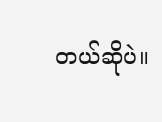တယ်ဆိုပဲ။